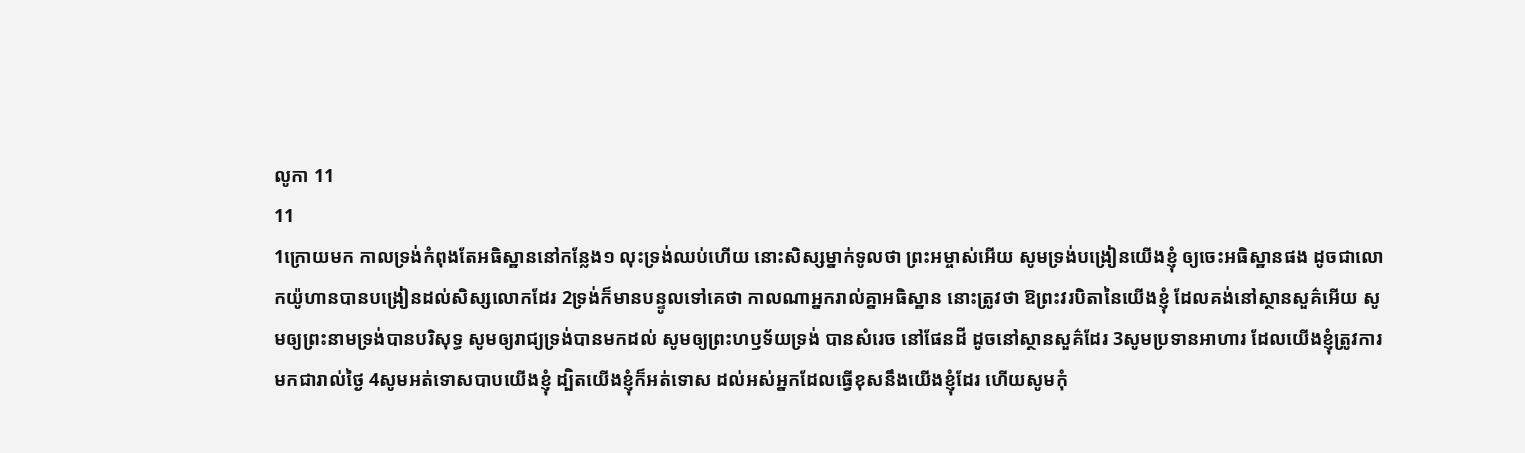លូកា 11
11
1ក្រោយមក កាលទ្រង់កំពុងតែអធិស្ឋាននៅកន្លែង១ លុះទ្រង់ឈប់ហើយ នោះសិស្សម្នាក់ទូលថា ព្រះអម្ចាស់អើយ សូមទ្រង់បង្រៀនយើងខ្ញុំ ឲ្យចេះអធិស្ឋានផង ដូចជាលោកយ៉ូហានបានបង្រៀនដល់សិស្សលោកដែរ 2ទ្រង់ក៏មានបន្ទូលទៅគេថា កាលណាអ្នករាល់គ្នាអធិស្ឋាន នោះត្រូវថា ឱព្រះវរបិតានៃយើងខ្ញុំ ដែលគង់នៅស្ថានសួគ៌អើយ សូមឲ្យព្រះនាមទ្រង់បានបរិសុទ្ធ សូមឲ្យរាជ្យទ្រង់បានមកដល់ សូមឲ្យព្រះហឫទ័យទ្រង់ បានសំរេច នៅផែនដី ដូចនៅស្ថានសួគ៌ដែរ 3សូមប្រទានអាហារ ដែលយើងខ្ញុំត្រូវការ មកជារាល់ថ្ងៃ 4សូមអត់ទោសបាបយើងខ្ញុំ ដ្បិតយើងខ្ញុំក៏អត់ទោស ដល់អស់អ្នកដែលធ្វើខុសនឹងយើងខ្ញុំដែរ ហើយសូមកុំ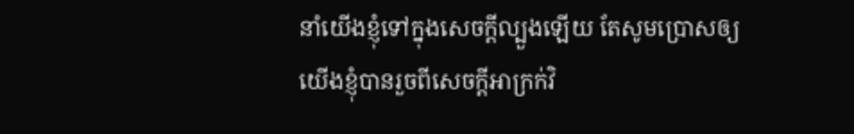នាំយើងខ្ញុំទៅក្នុងសេចក្ដីល្បួងឡើយ តែសូមប្រោសឲ្យយើងខ្ញុំបានរួចពីសេចក្ដីអាក្រក់វិ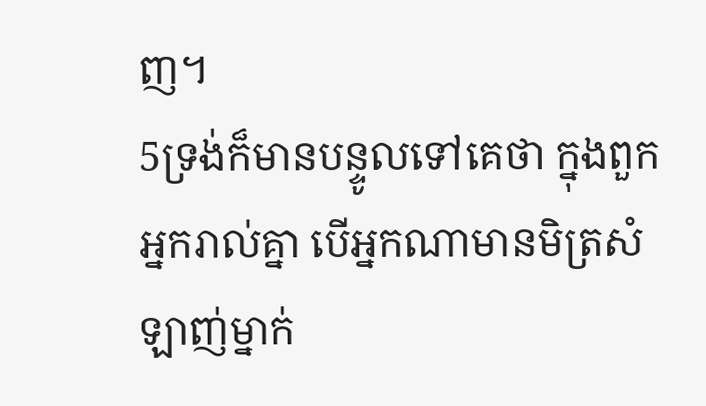ញ។
5ទ្រង់ក៏មានបន្ទូលទៅគេថា ក្នុងពួកអ្នករាល់គ្នា បើអ្នកណាមានមិត្រសំឡាញ់ម្នាក់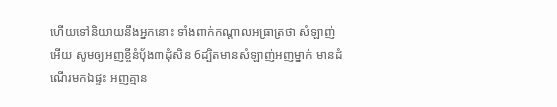ហើយទៅនិយាយនឹងអ្នកនោះ ទាំងពាក់កណ្តាលអធ្រាត្រថា សំឡាញ់អើយ សូមឲ្យអញខ្ចីនំបុ័ង៣ដុំសិន 6ដ្បិតមានសំឡាញ់អញម្នាក់ មានដំណើរមកឯផ្ទះ អញគ្មាន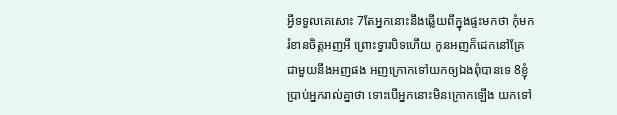អ្វីទទួលគេសោះ 7តែអ្នកនោះនឹងឆ្លើយពីក្នុងផ្ទះមកថា កុំមករំខានចិត្តអញអី ព្រោះទ្វារបិទហើយ កូនអញក៏ដេកនៅគ្រែជាមួយនឹងអញផង អញក្រោកទៅយកឲ្យឯងពុំបានទេ 8ខ្ញុំប្រាប់អ្នករាល់គ្នាថា ទោះបើអ្នកនោះមិនក្រោកឡើង យកទៅ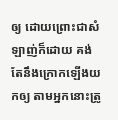ឲ្យ ដោយព្រោះជាសំឡាញ់ក៏ដោយ គង់តែនឹងក្រោកឡើងយកឲ្យ តាមអ្នកនោះត្រូ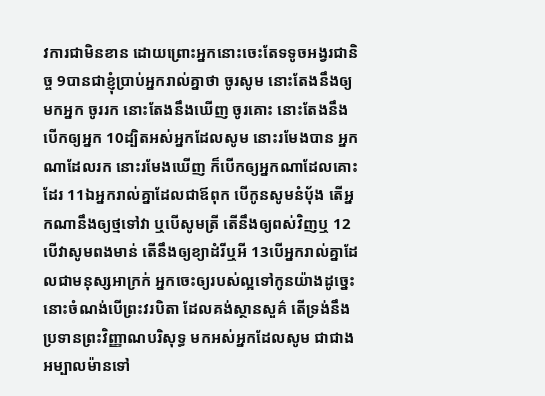វការជាមិនខាន ដោយព្រោះអ្នកនោះចេះតែទទូចអង្វរជានិច្ច 9បានជាខ្ញុំប្រាប់អ្នករាល់គ្នាថា ចូរសូម នោះតែងនឹងឲ្យមកអ្នក ចូររក នោះតែងនឹងឃើញ ចូរគោះ នោះតែងនឹងបើកឲ្យអ្នក 10ដ្បិតអស់អ្នកដែលសូម នោះរមែងបាន អ្នកណាដែលរក នោះរមែងឃើញ ក៏បើកឲ្យអ្នកណាដែលគោះដែរ 11ឯអ្នករាល់គ្នាដែលជាឪពុក បើកូនសូមនំបុ័ង តើអ្នកណានឹងឲ្យថ្មទៅវា ឬបើសូមត្រី តើនឹងឲ្យពស់វិញឬ 12បើវាសូមពងមាន់ តើនឹងឲ្យខ្យាដំរីឬអី 13បើអ្នករាល់គ្នាដែលជាមនុស្សអាក្រក់ អ្នកចេះឲ្យរបស់ល្អទៅកូនយ៉ាងដូច្នេះ នោះចំណង់បើព្រះវរបិតា ដែលគង់ស្ថានសួគ៌ តើទ្រង់នឹងប្រទានព្រះវិញ្ញាណបរិសុទ្ធ មកអស់អ្នកដែលសូម ជាជាងអម្បាលម៉ានទៅ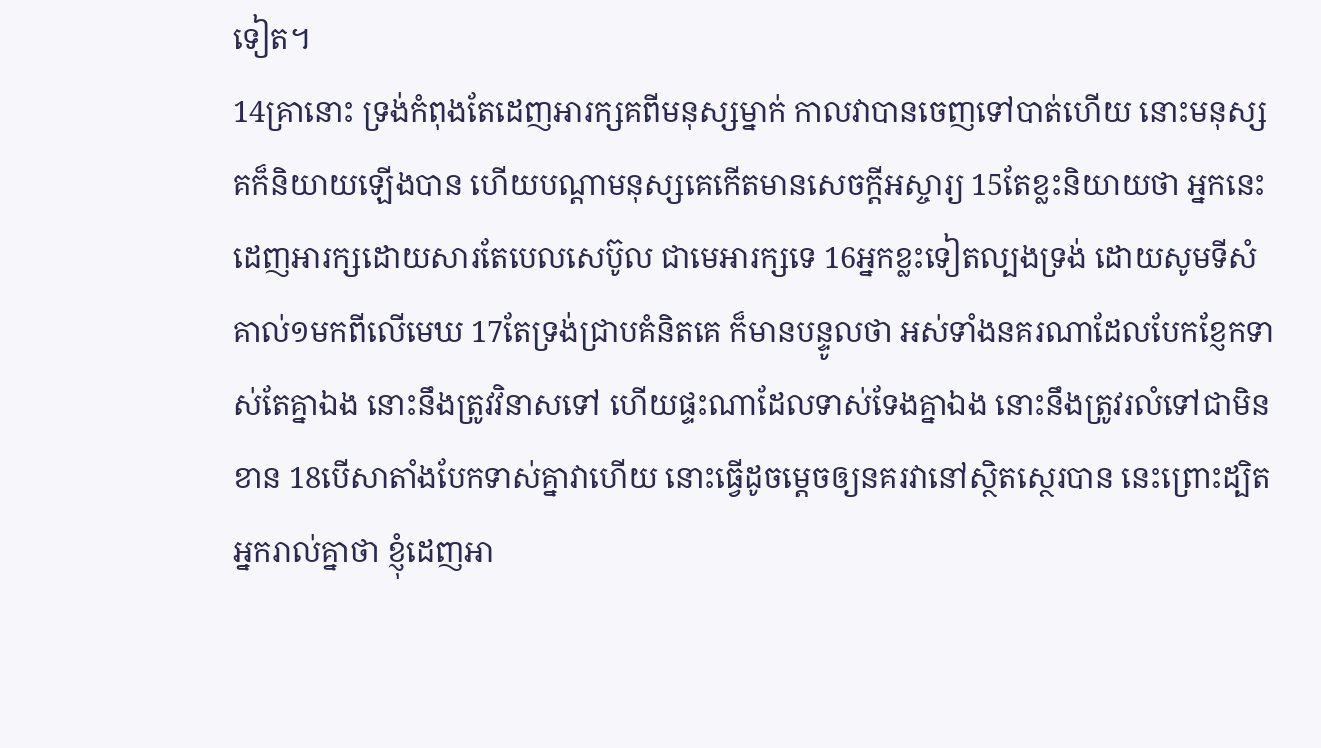ទៀត។
14គ្រានោះ ទ្រង់កំពុងតែដេញអារក្សគពីមនុស្សម្នាក់ កាលវាបានចេញទៅបាត់ហើយ នោះមនុស្សគក៏និយាយឡើងបាន ហើយបណ្តាមនុស្សគេកើតមានសេចក្ដីអស្ចារ្យ 15តែខ្លះនិយាយថា អ្នកនេះដេញអារក្សដោយសារតែបេលសេប៊ូល ជាមេអារក្សទេ 16អ្នកខ្លះទៀតល្បងទ្រង់ ដោយសូមទីសំគាល់១មកពីលើមេឃ 17តែទ្រង់ជ្រាបគំនិតគេ ក៏មានបន្ទូលថា អស់ទាំងនគរណាដែលបែកខ្ញែកទាស់តែគ្នាឯង នោះនឹងត្រូវវិនាសទៅ ហើយផ្ទះណាដែលទាស់ទែងគ្នាឯង នោះនឹងត្រូវរលំទៅជាមិនខាន 18បើសាតាំងបែកទាស់គ្នាវាហើយ នោះធ្វើដូចម្តេចឲ្យនគរវានៅស្ថិតស្ថេរបាន នេះព្រោះដ្បិតអ្នករាល់គ្នាថា ខ្ញុំដេញអា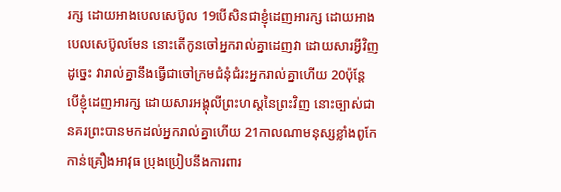រក្ស ដោយអាងបេលសេប៊ូល 19បើសិនជាខ្ញុំដេញអារក្ស ដោយអាងបេលសេប៊ូលមែន នោះតើកូនចៅអ្នករាល់គ្នាដេញវា ដោយសារអ្វីវិញ ដូច្នេះ វារាល់គ្នានឹងធ្វើជាចៅក្រមជំនុំជំរះអ្នករាល់គ្នាហើយ 20ប៉ុន្តែ បើខ្ញុំដេញអារក្ស ដោយសារអង្គុលីព្រះហស្តនៃព្រះវិញ នោះច្បាស់ជានគរព្រះបានមកដល់អ្នករាល់គ្នាហើយ 21កាលណាមនុស្សខ្លាំងពូកែកាន់គ្រឿងអាវុធ ប្រុងប្រៀបនឹងការពារ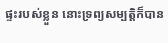ផ្ទះរបស់ខ្លួន នោះទ្រព្យសម្បត្តិក៏បាន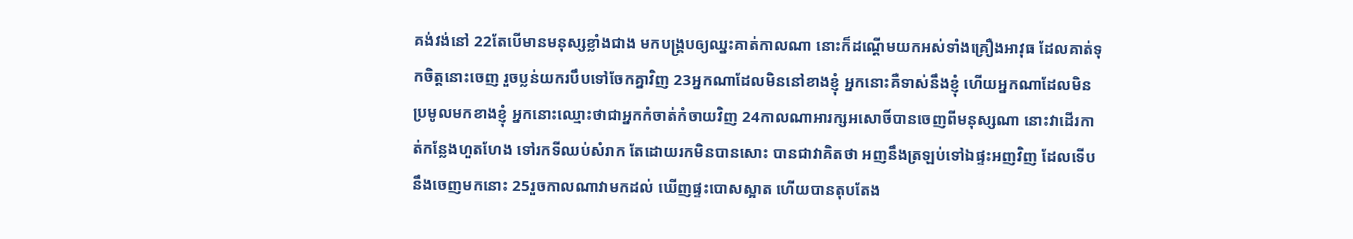គង់វង់នៅ 22តែបើមានមនុស្សខ្លាំងជាង មកបង្គ្របឲ្យឈ្នះគាត់កាលណា នោះក៏ដណ្តើមយកអស់ទាំងគ្រឿងអាវុធ ដែលគាត់ទុកចិត្តនោះចេញ រួចប្លន់យករបឹបទៅចែកគ្នាវិញ 23អ្នកណាដែលមិននៅខាងខ្ញុំ អ្នកនោះគឺទាស់នឹងខ្ញុំ ហើយអ្នកណាដែលមិនប្រមូលមកខាងខ្ញុំ អ្នកនោះឈ្មោះថាជាអ្នកកំចាត់កំចាយវិញ 24កាលណាអារក្សអសោចិ៍បានចេញពីមនុស្សណា នោះវាដើរកាត់កន្លែងហួតហែង ទៅរកទីឈប់សំរាក តែដោយរកមិនបានសោះ បានជាវាគិតថា អញនឹងត្រឡប់ទៅឯផ្ទះអញវិញ ដែលទើបនឹងចេញមកនោះ 25រួចកាលណាវាមកដល់ ឃើញផ្ទះបោសស្អាត ហើយបានតុបតែង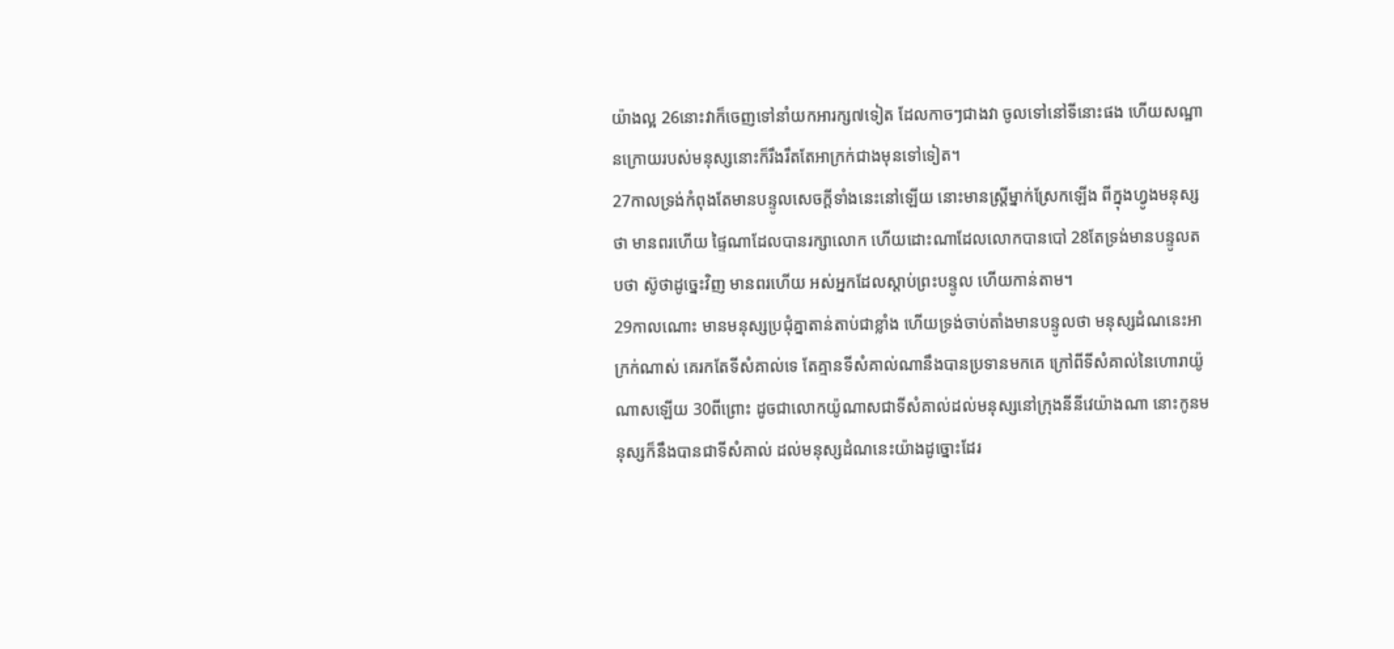យ៉ាងល្អ 26នោះវាក៏ចេញទៅនាំយកអារក្ស៧ទៀត ដែលកាចៗជាងវា ចូលទៅនៅទីនោះផង ហើយសណ្ឋានក្រោយរបស់មនុស្សនោះក៏រឹងរឹតតែអាក្រក់ជាងមុនទៅទៀត។
27កាលទ្រង់កំពុងតែមានបន្ទូលសេចក្ដីទាំងនេះនៅឡើយ នោះមានស្ត្រីម្នាក់ស្រែកឡើង ពីក្នុងហ្វូងមនុស្សថា មានពរហើយ ផ្ទៃណាដែលបានរក្សាលោក ហើយដោះណាដែលលោកបានបៅ 28តែទ្រង់មានបន្ទូលតបថា ស៊ូថាដូច្នេះវិញ មានពរហើយ អស់អ្នកដែលស្តាប់ព្រះបន្ទូល ហើយកាន់តាម។
29កាលណោះ មានមនុស្សប្រជុំគ្នាតាន់តាប់ជាខ្លាំង ហើយទ្រង់ចាប់តាំងមានបន្ទូលថា មនុស្សដំណនេះអាក្រក់ណាស់ គេរកតែទីសំគាល់ទេ តែគ្មានទីសំគាល់ណានឹងបានប្រទានមកគេ ក្រៅពីទីសំគាល់នៃហោរាយ៉ូណាសឡើយ 30ពីព្រោះ ដូចជាលោកយ៉ូណាសជាទីសំគាល់ដល់មនុស្សនៅក្រុងនីនីវេយ៉ាងណា នោះកូនមនុស្សក៏នឹងបានជាទីសំគាល់ ដល់មនុស្សដំណនេះយ៉ាងដូច្នោះដែរ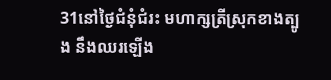31នៅថ្ងៃជំនុំជំរះ មហាក្សត្រីស្រុកខាងត្បូង នឹងឈរឡើង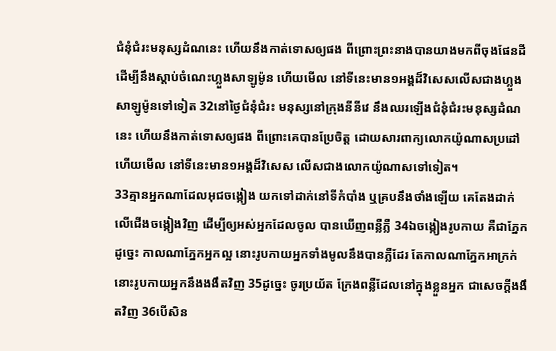ជំនុំជំរះមនុស្សដំណនេះ ហើយនឹងកាត់ទោសឲ្យផង ពីព្រោះព្រះនាងបានយាងមកពីចុងផែនដី ដើម្បីនឹងស្តាប់ចំណេះហ្លួងសាឡូម៉ូន ហើយមើល នៅទីនេះមាន១អង្គដ៏វិសេសលើសជាងហ្លួងសាឡូម៉ូនទៅទៀត 32នៅថ្ងៃជំនុំជំរះ មនុស្សនៅក្រុងនីនីវេ នឹងឈរឡើងជំនុំជំរះមនុស្សដំណនេះ ហើយនឹងកាត់ទោសឲ្យផង ពីព្រោះគេបានប្រែចិត្ត ដោយសារពាក្យលោកយ៉ូណាសប្រដៅ ហើយមើល នៅទីនេះមាន១អង្គដ៏វិសេស លើសជាងលោកយ៉ូណាសទៅទៀត។
33គ្មានអ្នកណាដែលអុជចង្កៀង យកទៅដាក់នៅទីកំបាំង ឬគ្របនឹងថាំងឡើយ គេតែងដាក់លើជើងចង្កៀងវិញ ដើម្បីឲ្យអស់អ្នកដែលចូល បានឃើញពន្លឺភ្លឺ 34ឯចង្កៀងរូបកាយ គឺជាភ្នែក ដូច្នេះ កាលណាភ្នែកអ្នកល្អ នោះរូបកាយអ្នកទាំងមូលនឹងបានភ្លឺដែរ តែកាលណាភ្នែកអាក្រក់ នោះរូបកាយអ្នកនឹងងងឹតវិញ 35ដូច្នេះ ចូរប្រយ័ត ក្រែងពន្លឺដែលនៅក្នុងខ្លួនអ្នក ជាសេចក្ដីងងឹតវិញ 36បើសិន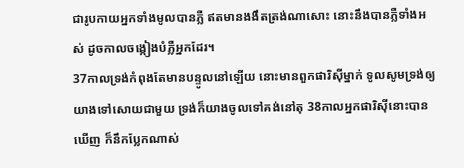ជារូបកាយអ្នកទាំងមូលបានភ្លឺ ឥតមានងងឹតត្រង់ណាសោះ នោះនឹងបានភ្លឺទាំងអស់ ដូចកាលចង្កៀងបំភ្លឺអ្នកដែរ។
37កាលទ្រង់កំពុងតែមានបន្ទូលនៅឡើយ នោះមានពួកផារិស៊ីម្នាក់ ទូលសូមទ្រង់ឲ្យយាងទៅសោយជាមួយ ទ្រង់ក៏យាងចូលទៅគង់នៅតុ 38កាលអ្នកផារិស៊ីនោះបានឃើញ ក៏នឹកប្លែកណាស់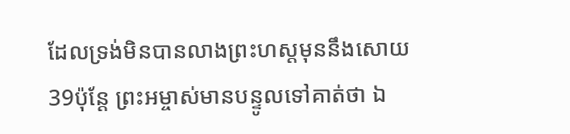ដែលទ្រង់មិនបានលាងព្រះហស្តមុននឹងសោយ 39ប៉ុន្តែ ព្រះអម្ចាស់មានបន្ទូលទៅគាត់ថា ឯ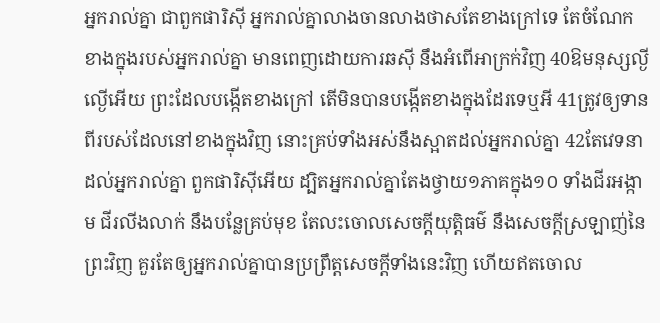អ្នករាល់គ្នា ជាពួកផារិស៊ី អ្នករាល់គ្នាលាងចានលាងថាសតែខាងក្រៅទេ តែចំណែកខាងក្នុងរបស់អ្នករាល់គ្នា មានពេញដោយការឆស៊ី នឹងអំពើអាក្រក់វិញ 40ឱមនុស្សល្ងីល្ងើអើយ ព្រះដែលបង្កើតខាងក្រៅ តើមិនបានបង្កើតខាងក្នុងដែរទេឬអី 41ត្រូវឲ្យទានពីរបស់ដែលនៅខាងក្នុងវិញ នោះគ្រប់ទាំងអស់នឹងស្អាតដល់អ្នករាល់គ្នា 42តែវេទនាដល់អ្នករាល់គ្នា ពួកផារិស៊ីអើយ ដ្បិតអ្នករាល់គ្នាតែងថ្វាយ១ភាគក្នុង១០ ទាំងជីរអង្កាម ជីរលីងលាក់ នឹងបន្លែគ្រប់មុខ តែលះចោលសេចក្ដីយុត្តិធម៌ នឹងសេចក្ដីស្រឡាញ់នៃព្រះវិញ គួរតែឲ្យអ្នករាល់គ្នាបានប្រព្រឹត្តសេចក្ដីទាំងនេះវិញ ហើយឥតចោល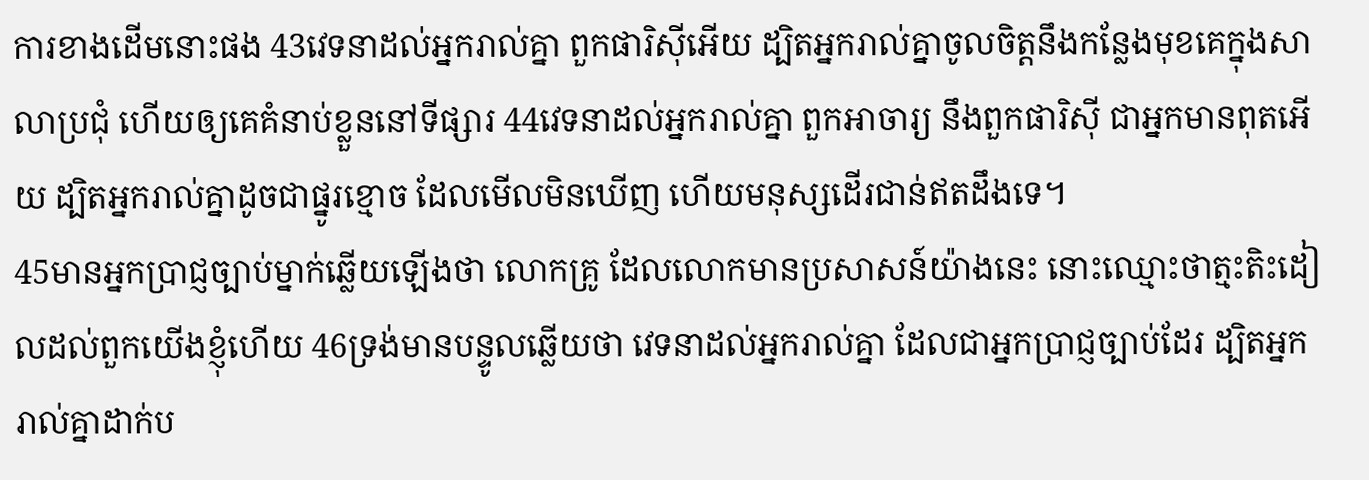ការខាងដើមនោះផង 43វេទនាដល់អ្នករាល់គ្នា ពួកផារិស៊ីអើយ ដ្បិតអ្នករាល់គ្នាចូលចិត្តនឹងកន្លែងមុខគេក្នុងសាលាប្រជុំ ហើយឲ្យគេគំនាប់ខ្លួននៅទីផ្សារ 44វេទនាដល់អ្នករាល់គ្នា ពួកអាចារ្យ នឹងពួកផារិស៊ី ជាអ្នកមានពុតអើយ ដ្បិតអ្នករាល់គ្នាដូចជាផ្នូរខ្មោច ដែលមើលមិនឃើញ ហើយមនុស្សដើរជាន់ឥតដឹងទេ។
45មានអ្នកប្រាជ្ញច្បាប់ម្នាក់ឆ្លើយឡើងថា លោកគ្រូ ដែលលោកមានប្រសាសន៍យ៉ាងនេះ នោះឈ្មោះថាត្មះតិះដៀលដល់ពួកយើងខ្ញុំហើយ 46ទ្រង់មានបន្ទូលឆ្លើយថា វេទនាដល់អ្នករាល់គ្នា ដែលជាអ្នកប្រាជ្ញច្បាប់ដែរ ដ្បិតអ្នករាល់គ្នាដាក់ប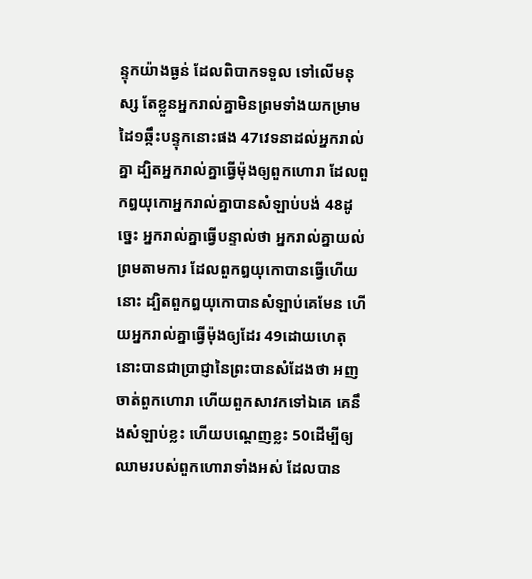ន្ទុកយ៉ាងធ្ងន់ ដែលពិបាកទទួល ទៅលើមនុស្ស តែខ្លួនអ្នករាល់គ្នាមិនព្រមទាំងយកម្រាមដៃ១ឆ្កឹះបន្ទុកនោះផង 47វេទនាដល់អ្នករាល់គ្នា ដ្បិតអ្នករាល់គ្នាធ្វើម៉ុងឲ្យពួកហោរា ដែលពួកឰយុកោអ្នករាល់គ្នាបានសំឡាប់បង់ 48ដូច្នេះ អ្នករាល់គ្នាធ្វើបន្ទាល់ថា អ្នករាល់គ្នាយល់ព្រមតាមការ ដែលពួកឰយុកោបានធ្វើហើយនោះ ដ្បិតពួកឰយុកោបានសំឡាប់គេមែន ហើយអ្នករាល់គ្នាធ្វើម៉ុងឲ្យដែរ 49ដោយហេតុនោះបានជាប្រាជ្ញានៃព្រះបានសំដែងថា អញចាត់ពួកហោរា ហើយពួកសាវកទៅឯគេ គេនឹងសំឡាប់ខ្លះ ហើយបណ្តេញខ្លះ 50ដើម្បីឲ្យឈាមរបស់ពួកហោរាទាំងអស់ ដែលបាន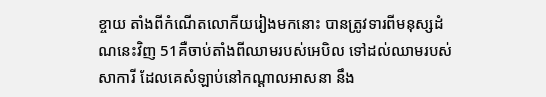ខ្ចាយ តាំងពីកំណើតលោកីយរៀងមកនោះ បានត្រូវទារពីមនុស្សដំណនេះវិញ 51គឺចាប់តាំងពីឈាមរបស់អេបិល ទៅដល់ឈាមរបស់សាការី ដែលគេសំឡាប់នៅកណ្តាលអាសនា នឹង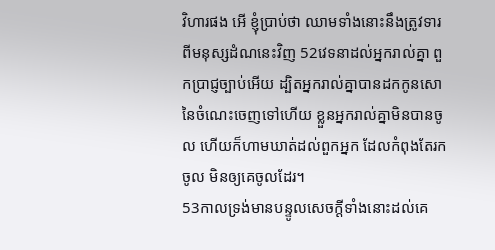វិហារផង អើ ខ្ញុំប្រាប់ថា ឈាមទាំងនោះនឹងត្រូវទារពីមនុស្សដំណនេះវិញ 52វេទនាដល់អ្នករាល់គ្នា ពួកប្រាជ្ញច្បាប់អើយ ដ្បិតអ្នករាល់គ្នាបានដកកូនសោនៃចំណេះចេញទៅហើយ ខ្លួនអ្នករាល់គ្នាមិនបានចូល ហើយក៏ហាមឃាត់ដល់ពួកអ្នក ដែលកំពុងតែរកចូល មិនឲ្យគេចូលដែរ។
53កាលទ្រង់មានបន្ទូលសេចក្ដីទាំងនោះដល់គេ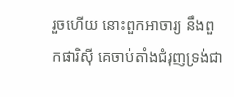រួចហើយ នោះពួកអាចារ្យ នឹងពួកផារិស៊ី គេចាប់តាំងជំរុញទ្រង់ជា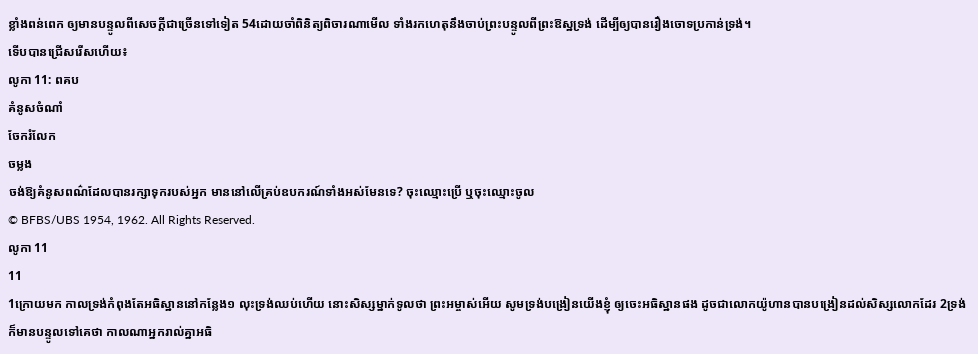ខ្លាំងពន់ពេក ឲ្យមានបន្ទូលពីសេចក្ដីជាច្រើនទៅទៀត 54ដោយចាំពិនិត្យពិចារណាមើល ទាំងរកហេតុនឹងចាប់ព្រះបន្ទូលពីព្រះឱស្ឋទ្រង់ ដើម្បីឲ្យបានរឿងចោទប្រកាន់ទ្រង់។
ទើបបានជ្រើសរើសហើយ៖
លូកា 11: ពគប
គំនូសចំណាំ
ចែករំលែក
ចម្លង
ចង់ឱ្យគំនូសពណ៌ដែលបានរក្សាទុករបស់អ្នក មាននៅលើគ្រប់ឧបករណ៍ទាំងអស់មែនទេ? ចុះឈ្មោះប្រើ ឬចុះឈ្មោះចូល
© BFBS/UBS 1954, 1962. All Rights Reserved.
លូកា 11
11
1ក្រោយមក កាលទ្រង់កំពុងតែអធិស្ឋាននៅកន្លែង១ លុះទ្រង់ឈប់ហើយ នោះសិស្សម្នាក់ទូលថា ព្រះអម្ចាស់អើយ សូមទ្រង់បង្រៀនយើងខ្ញុំ ឲ្យចេះអធិស្ឋានផង ដូចជាលោកយ៉ូហានបានបង្រៀនដល់សិស្សលោកដែរ 2ទ្រង់ក៏មានបន្ទូលទៅគេថា កាលណាអ្នករាល់គ្នាអធិ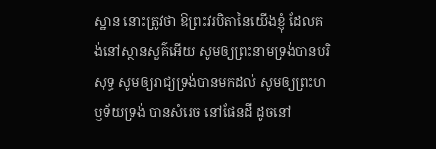ស្ឋាន នោះត្រូវថា ឱព្រះវរបិតានៃយើងខ្ញុំ ដែលគង់នៅស្ថានសួគ៌អើយ សូមឲ្យព្រះនាមទ្រង់បានបរិសុទ្ធ សូមឲ្យរាជ្យទ្រង់បានមកដល់ សូមឲ្យព្រះហឫទ័យទ្រង់ បានសំរេច នៅផែនដី ដូចនៅ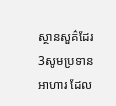ស្ថានសួគ៌ដែរ 3សូមប្រទានអាហារ ដែល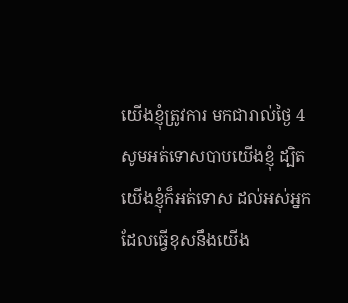យើងខ្ញុំត្រូវការ មកជារាល់ថ្ងៃ 4សូមអត់ទោសបាបយើងខ្ញុំ ដ្បិតយើងខ្ញុំក៏អត់ទោស ដល់អស់អ្នកដែលធ្វើខុសនឹងយើង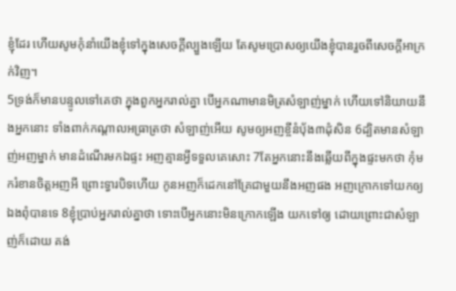ខ្ញុំដែរ ហើយសូមកុំនាំយើងខ្ញុំទៅក្នុងសេចក្ដីល្បួងឡើយ តែសូមប្រោសឲ្យយើងខ្ញុំបានរួចពីសេចក្ដីអាក្រក់វិញ។
5ទ្រង់ក៏មានបន្ទូលទៅគេថា ក្នុងពួកអ្នករាល់គ្នា បើអ្នកណាមានមិត្រសំឡាញ់ម្នាក់ ហើយទៅនិយាយនឹងអ្នកនោះ ទាំងពាក់កណ្តាលអធ្រាត្រថា សំឡាញ់អើយ សូមឲ្យអញខ្ចីនំបុ័ង៣ដុំសិន 6ដ្បិតមានសំឡាញ់អញម្នាក់ មានដំណើរមកឯផ្ទះ អញគ្មានអ្វីទទួលគេសោះ 7តែអ្នកនោះនឹងឆ្លើយពីក្នុងផ្ទះមកថា កុំមករំខានចិត្តអញអី ព្រោះទ្វារបិទហើយ កូនអញក៏ដេកនៅគ្រែជាមួយនឹងអញផង អញក្រោកទៅយកឲ្យឯងពុំបានទេ 8ខ្ញុំប្រាប់អ្នករាល់គ្នាថា ទោះបើអ្នកនោះមិនក្រោកឡើង យកទៅឲ្យ ដោយព្រោះជាសំឡាញ់ក៏ដោយ គង់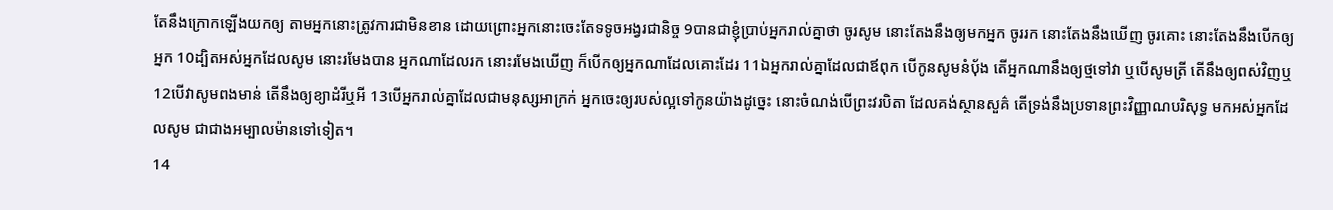តែនឹងក្រោកឡើងយកឲ្យ តាមអ្នកនោះត្រូវការជាមិនខាន ដោយព្រោះអ្នកនោះចេះតែទទូចអង្វរជានិច្ច 9បានជាខ្ញុំប្រាប់អ្នករាល់គ្នាថា ចូរសូម នោះតែងនឹងឲ្យមកអ្នក ចូររក នោះតែងនឹងឃើញ ចូរគោះ នោះតែងនឹងបើកឲ្យអ្នក 10ដ្បិតអស់អ្នកដែលសូម នោះរមែងបាន អ្នកណាដែលរក នោះរមែងឃើញ ក៏បើកឲ្យអ្នកណាដែលគោះដែរ 11ឯអ្នករាល់គ្នាដែលជាឪពុក បើកូនសូមនំបុ័ង តើអ្នកណានឹងឲ្យថ្មទៅវា ឬបើសូមត្រី តើនឹងឲ្យពស់វិញឬ 12បើវាសូមពងមាន់ តើនឹងឲ្យខ្យាដំរីឬអី 13បើអ្នករាល់គ្នាដែលជាមនុស្សអាក្រក់ អ្នកចេះឲ្យរបស់ល្អទៅកូនយ៉ាងដូច្នេះ នោះចំណង់បើព្រះវរបិតា ដែលគង់ស្ថានសួគ៌ តើទ្រង់នឹងប្រទានព្រះវិញ្ញាណបរិសុទ្ធ មកអស់អ្នកដែលសូម ជាជាងអម្បាលម៉ានទៅទៀត។
14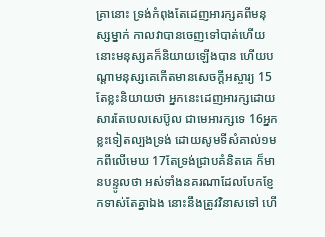គ្រានោះ ទ្រង់កំពុងតែដេញអារក្សគពីមនុស្សម្នាក់ កាលវាបានចេញទៅបាត់ហើយ នោះមនុស្សគក៏និយាយឡើងបាន ហើយបណ្តាមនុស្សគេកើតមានសេចក្ដីអស្ចារ្យ 15តែខ្លះនិយាយថា អ្នកនេះដេញអារក្សដោយសារតែបេលសេប៊ូល ជាមេអារក្សទេ 16អ្នកខ្លះទៀតល្បងទ្រង់ ដោយសូមទីសំគាល់១មកពីលើមេឃ 17តែទ្រង់ជ្រាបគំនិតគេ ក៏មានបន្ទូលថា អស់ទាំងនគរណាដែលបែកខ្ញែកទាស់តែគ្នាឯង នោះនឹងត្រូវវិនាសទៅ ហើ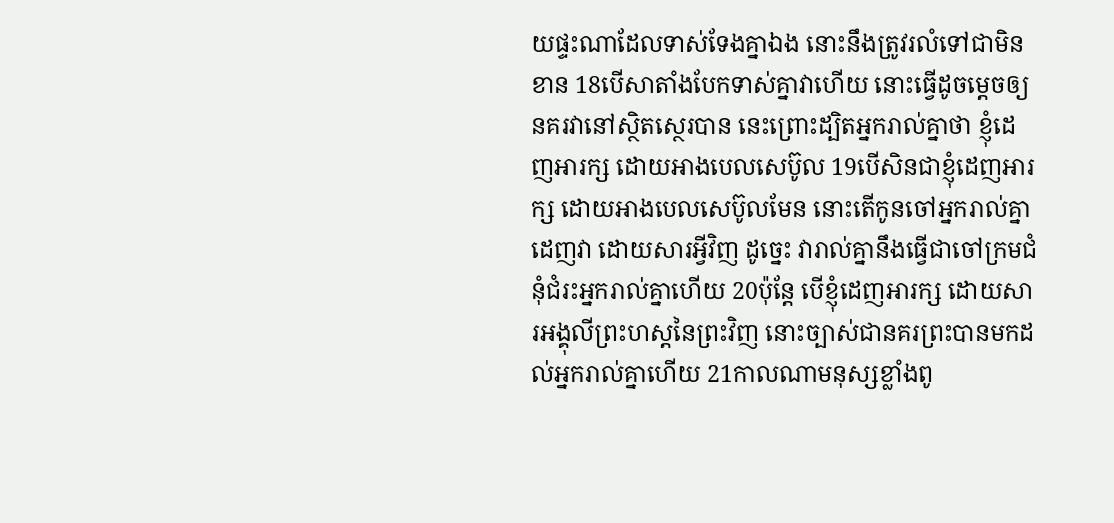យផ្ទះណាដែលទាស់ទែងគ្នាឯង នោះនឹងត្រូវរលំទៅជាមិនខាន 18បើសាតាំងបែកទាស់គ្នាវាហើយ នោះធ្វើដូចម្តេចឲ្យនគរវានៅស្ថិតស្ថេរបាន នេះព្រោះដ្បិតអ្នករាល់គ្នាថា ខ្ញុំដេញអារក្ស ដោយអាងបេលសេប៊ូល 19បើសិនជាខ្ញុំដេញអារក្ស ដោយអាងបេលសេប៊ូលមែន នោះតើកូនចៅអ្នករាល់គ្នាដេញវា ដោយសារអ្វីវិញ ដូច្នេះ វារាល់គ្នានឹងធ្វើជាចៅក្រមជំនុំជំរះអ្នករាល់គ្នាហើយ 20ប៉ុន្តែ បើខ្ញុំដេញអារក្ស ដោយសារអង្គុលីព្រះហស្តនៃព្រះវិញ នោះច្បាស់ជានគរព្រះបានមកដល់អ្នករាល់គ្នាហើយ 21កាលណាមនុស្សខ្លាំងពូ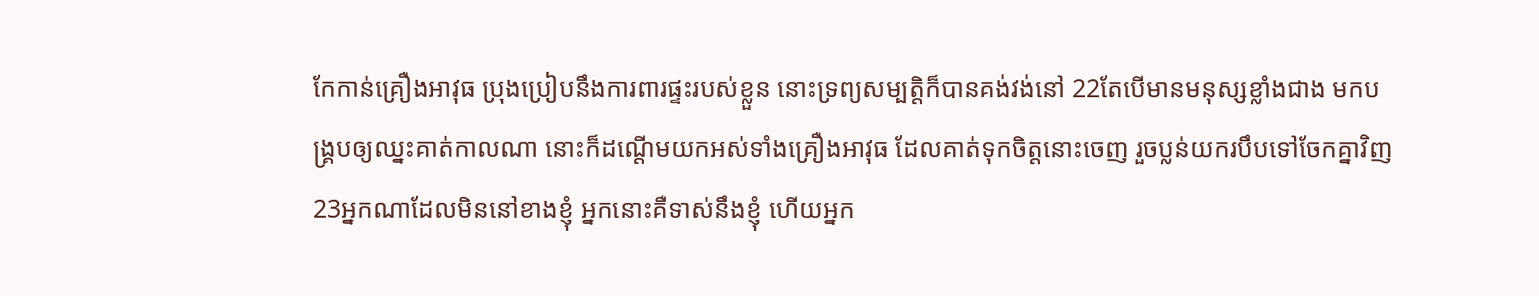កែកាន់គ្រឿងអាវុធ ប្រុងប្រៀបនឹងការពារផ្ទះរបស់ខ្លួន នោះទ្រព្យសម្បត្តិក៏បានគង់វង់នៅ 22តែបើមានមនុស្សខ្លាំងជាង មកបង្គ្របឲ្យឈ្នះគាត់កាលណា នោះក៏ដណ្តើមយកអស់ទាំងគ្រឿងអាវុធ ដែលគាត់ទុកចិត្តនោះចេញ រួចប្លន់យករបឹបទៅចែកគ្នាវិញ 23អ្នកណាដែលមិននៅខាងខ្ញុំ អ្នកនោះគឺទាស់នឹងខ្ញុំ ហើយអ្នក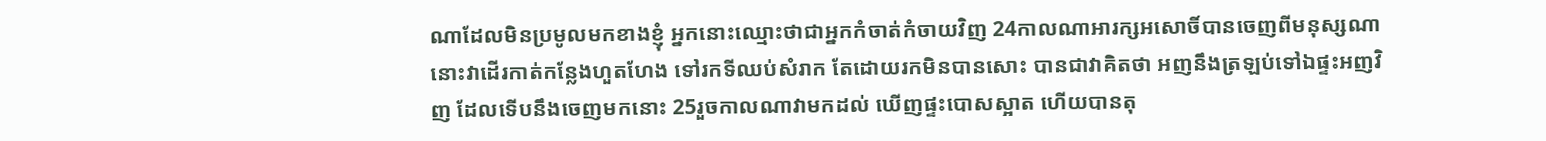ណាដែលមិនប្រមូលមកខាងខ្ញុំ អ្នកនោះឈ្មោះថាជាអ្នកកំចាត់កំចាយវិញ 24កាលណាអារក្សអសោចិ៍បានចេញពីមនុស្សណា នោះវាដើរកាត់កន្លែងហួតហែង ទៅរកទីឈប់សំរាក តែដោយរកមិនបានសោះ បានជាវាគិតថា អញនឹងត្រឡប់ទៅឯផ្ទះអញវិញ ដែលទើបនឹងចេញមកនោះ 25រួចកាលណាវាមកដល់ ឃើញផ្ទះបោសស្អាត ហើយបានតុ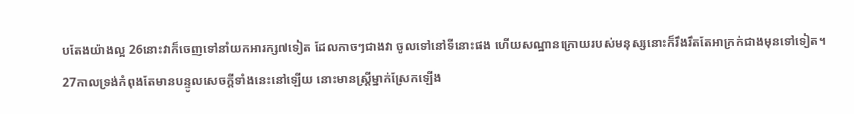បតែងយ៉ាងល្អ 26នោះវាក៏ចេញទៅនាំយកអារក្ស៧ទៀត ដែលកាចៗជាងវា ចូលទៅនៅទីនោះផង ហើយសណ្ឋានក្រោយរបស់មនុស្សនោះក៏រឹងរឹតតែអាក្រក់ជាងមុនទៅទៀត។
27កាលទ្រង់កំពុងតែមានបន្ទូលសេចក្ដីទាំងនេះនៅឡើយ នោះមានស្ត្រីម្នាក់ស្រែកឡើង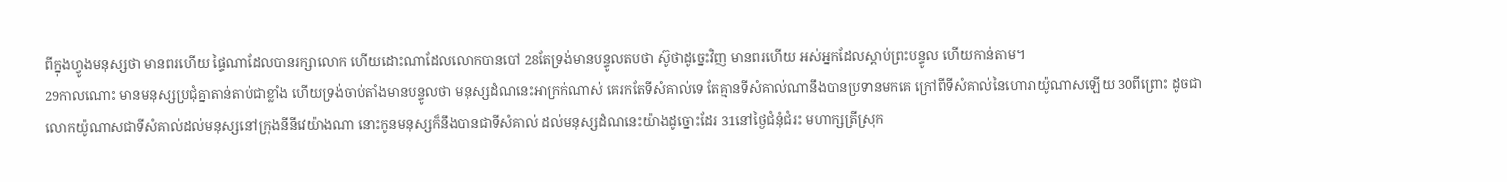ពីក្នុងហ្វូងមនុស្សថា មានពរហើយ ផ្ទៃណាដែលបានរក្សាលោក ហើយដោះណាដែលលោកបានបៅ 28តែទ្រង់មានបន្ទូលតបថា ស៊ូថាដូច្នេះវិញ មានពរហើយ អស់អ្នកដែលស្តាប់ព្រះបន្ទូល ហើយកាន់តាម។
29កាលណោះ មានមនុស្សប្រជុំគ្នាតាន់តាប់ជាខ្លាំង ហើយទ្រង់ចាប់តាំងមានបន្ទូលថា មនុស្សដំណនេះអាក្រក់ណាស់ គេរកតែទីសំគាល់ទេ តែគ្មានទីសំគាល់ណានឹងបានប្រទានមកគេ ក្រៅពីទីសំគាល់នៃហោរាយ៉ូណាសឡើយ 30ពីព្រោះ ដូចជាលោកយ៉ូណាសជាទីសំគាល់ដល់មនុស្សនៅក្រុងនីនីវេយ៉ាងណា នោះកូនមនុស្សក៏នឹងបានជាទីសំគាល់ ដល់មនុស្សដំណនេះយ៉ាងដូច្នោះដែរ 31នៅថ្ងៃជំនុំជំរះ មហាក្សត្រីស្រុក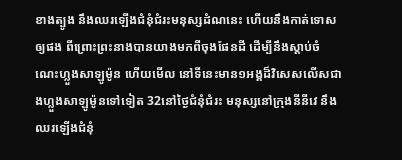ខាងត្បូង នឹងឈរឡើងជំនុំជំរះមនុស្សដំណនេះ ហើយនឹងកាត់ទោសឲ្យផង ពីព្រោះព្រះនាងបានយាងមកពីចុងផែនដី ដើម្បីនឹងស្តាប់ចំណេះហ្លួងសាឡូម៉ូន ហើយមើល នៅទីនេះមាន១អង្គដ៏វិសេសលើសជាងហ្លួងសាឡូម៉ូនទៅទៀត 32នៅថ្ងៃជំនុំជំរះ មនុស្សនៅក្រុងនីនីវេ នឹងឈរឡើងជំនុំ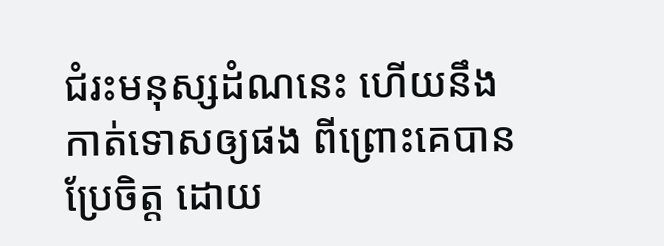ជំរះមនុស្សដំណនេះ ហើយនឹងកាត់ទោសឲ្យផង ពីព្រោះគេបានប្រែចិត្ត ដោយ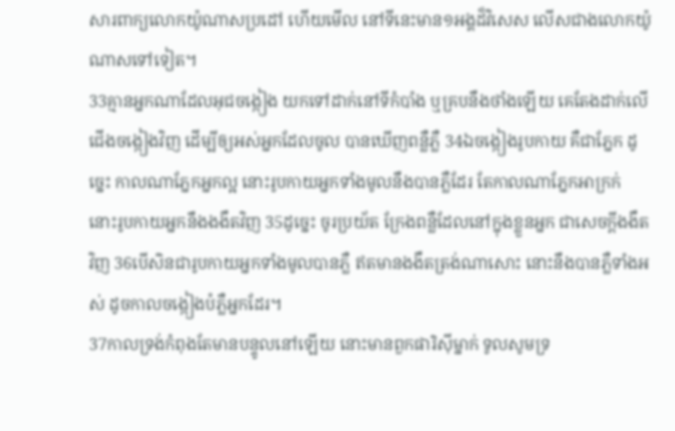សារពាក្យលោកយ៉ូណាសប្រដៅ ហើយមើល នៅទីនេះមាន១អង្គដ៏វិសេស លើសជាងលោកយ៉ូណាសទៅទៀត។
33គ្មានអ្នកណាដែលអុជចង្កៀង យកទៅដាក់នៅទីកំបាំង ឬគ្របនឹងថាំងឡើយ គេតែងដាក់លើជើងចង្កៀងវិញ ដើម្បីឲ្យអស់អ្នកដែលចូល បានឃើញពន្លឺភ្លឺ 34ឯចង្កៀងរូបកាយ គឺជាភ្នែក ដូច្នេះ កាលណាភ្នែកអ្នកល្អ នោះរូបកាយអ្នកទាំងមូលនឹងបានភ្លឺដែរ តែកាលណាភ្នែកអាក្រក់ នោះរូបកាយអ្នកនឹងងងឹតវិញ 35ដូច្នេះ ចូរប្រយ័ត ក្រែងពន្លឺដែលនៅក្នុងខ្លួនអ្នក ជាសេចក្ដីងងឹតវិញ 36បើសិនជារូបកាយអ្នកទាំងមូលបានភ្លឺ ឥតមានងងឹតត្រង់ណាសោះ នោះនឹងបានភ្លឺទាំងអស់ ដូចកាលចង្កៀងបំភ្លឺអ្នកដែរ។
37កាលទ្រង់កំពុងតែមានបន្ទូលនៅឡើយ នោះមានពួកផារិស៊ីម្នាក់ ទូលសូមទ្រ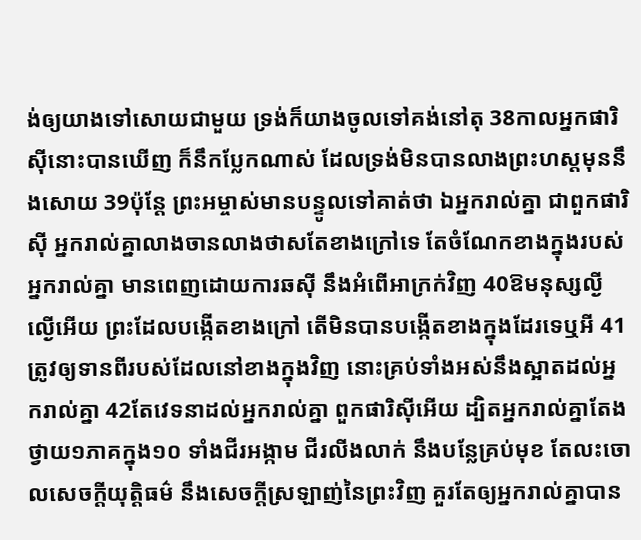ង់ឲ្យយាងទៅសោយជាមួយ ទ្រង់ក៏យាងចូលទៅគង់នៅតុ 38កាលអ្នកផារិស៊ីនោះបានឃើញ ក៏នឹកប្លែកណាស់ ដែលទ្រង់មិនបានលាងព្រះហស្តមុននឹងសោយ 39ប៉ុន្តែ ព្រះអម្ចាស់មានបន្ទូលទៅគាត់ថា ឯអ្នករាល់គ្នា ជាពួកផារិស៊ី អ្នករាល់គ្នាលាងចានលាងថាសតែខាងក្រៅទេ តែចំណែកខាងក្នុងរបស់អ្នករាល់គ្នា មានពេញដោយការឆស៊ី នឹងអំពើអាក្រក់វិញ 40ឱមនុស្សល្ងីល្ងើអើយ ព្រះដែលបង្កើតខាងក្រៅ តើមិនបានបង្កើតខាងក្នុងដែរទេឬអី 41ត្រូវឲ្យទានពីរបស់ដែលនៅខាងក្នុងវិញ នោះគ្រប់ទាំងអស់នឹងស្អាតដល់អ្នករាល់គ្នា 42តែវេទនាដល់អ្នករាល់គ្នា ពួកផារិស៊ីអើយ ដ្បិតអ្នករាល់គ្នាតែងថ្វាយ១ភាគក្នុង១០ ទាំងជីរអង្កាម ជីរលីងលាក់ នឹងបន្លែគ្រប់មុខ តែលះចោលសេចក្ដីយុត្តិធម៌ នឹងសេចក្ដីស្រឡាញ់នៃព្រះវិញ គួរតែឲ្យអ្នករាល់គ្នាបាន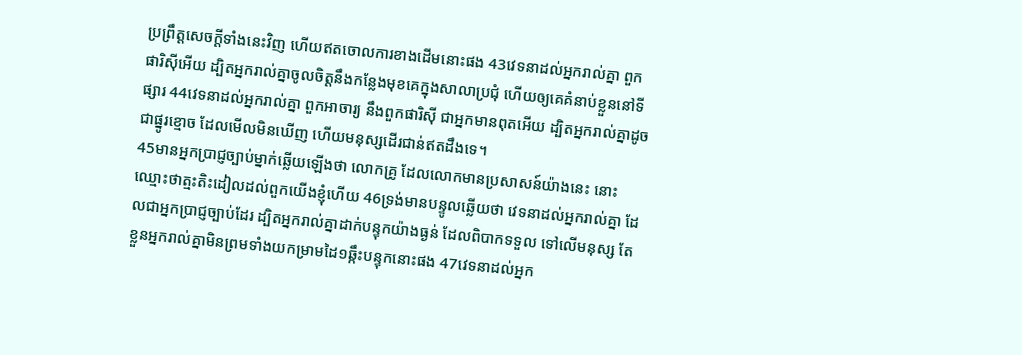ប្រព្រឹត្តសេចក្ដីទាំងនេះវិញ ហើយឥតចោលការខាងដើមនោះផង 43វេទនាដល់អ្នករាល់គ្នា ពួកផារិស៊ីអើយ ដ្បិតអ្នករាល់គ្នាចូលចិត្តនឹងកន្លែងមុខគេក្នុងសាលាប្រជុំ ហើយឲ្យគេគំនាប់ខ្លួននៅទីផ្សារ 44វេទនាដល់អ្នករាល់គ្នា ពួកអាចារ្យ នឹងពួកផារិស៊ី ជាអ្នកមានពុតអើយ ដ្បិតអ្នករាល់គ្នាដូចជាផ្នូរខ្មោច ដែលមើលមិនឃើញ ហើយមនុស្សដើរជាន់ឥតដឹងទេ។
45មានអ្នកប្រាជ្ញច្បាប់ម្នាក់ឆ្លើយឡើងថា លោកគ្រូ ដែលលោកមានប្រសាសន៍យ៉ាងនេះ នោះឈ្មោះថាត្មះតិះដៀលដល់ពួកយើងខ្ញុំហើយ 46ទ្រង់មានបន្ទូលឆ្លើយថា វេទនាដល់អ្នករាល់គ្នា ដែលជាអ្នកប្រាជ្ញច្បាប់ដែរ ដ្បិតអ្នករាល់គ្នាដាក់បន្ទុកយ៉ាងធ្ងន់ ដែលពិបាកទទួល ទៅលើមនុស្ស តែខ្លួនអ្នករាល់គ្នាមិនព្រមទាំងយកម្រាមដៃ១ឆ្កឹះបន្ទុកនោះផង 47វេទនាដល់អ្នក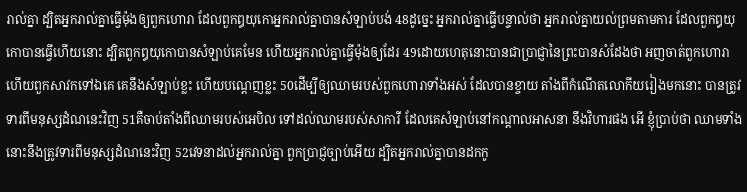រាល់គ្នា ដ្បិតអ្នករាល់គ្នាធ្វើម៉ុងឲ្យពួកហោរា ដែលពួកឰយុកោអ្នករាល់គ្នាបានសំឡាប់បង់ 48ដូច្នេះ អ្នករាល់គ្នាធ្វើបន្ទាល់ថា អ្នករាល់គ្នាយល់ព្រមតាមការ ដែលពួកឰយុកោបានធ្វើហើយនោះ ដ្បិតពួកឰយុកោបានសំឡាប់គេមែន ហើយអ្នករាល់គ្នាធ្វើម៉ុងឲ្យដែរ 49ដោយហេតុនោះបានជាប្រាជ្ញានៃព្រះបានសំដែងថា អញចាត់ពួកហោរា ហើយពួកសាវកទៅឯគេ គេនឹងសំឡាប់ខ្លះ ហើយបណ្តេញខ្លះ 50ដើម្បីឲ្យឈាមរបស់ពួកហោរាទាំងអស់ ដែលបានខ្ចាយ តាំងពីកំណើតលោកីយរៀងមកនោះ បានត្រូវទារពីមនុស្សដំណនេះវិញ 51គឺចាប់តាំងពីឈាមរបស់អេបិល ទៅដល់ឈាមរបស់សាការី ដែលគេសំឡាប់នៅកណ្តាលអាសនា នឹងវិហារផង អើ ខ្ញុំប្រាប់ថា ឈាមទាំងនោះនឹងត្រូវទារពីមនុស្សដំណនេះវិញ 52វេទនាដល់អ្នករាល់គ្នា ពួកប្រាជ្ញច្បាប់អើយ ដ្បិតអ្នករាល់គ្នាបានដកកូ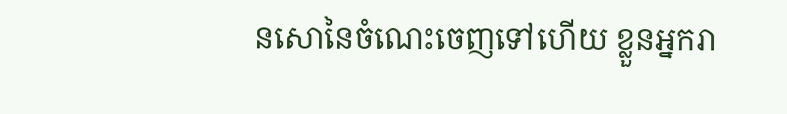នសោនៃចំណេះចេញទៅហើយ ខ្លួនអ្នករា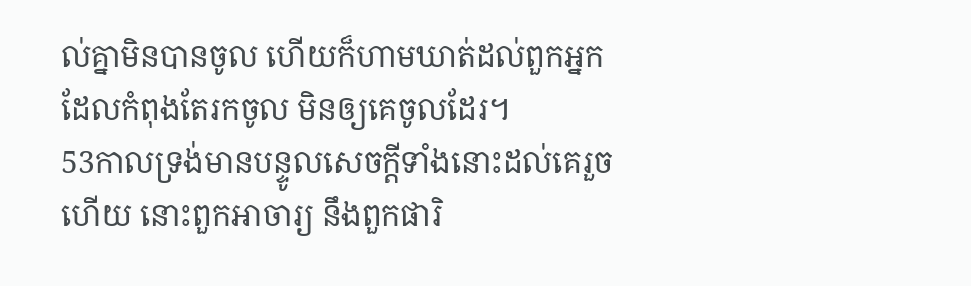ល់គ្នាមិនបានចូល ហើយក៏ហាមឃាត់ដល់ពួកអ្នក ដែលកំពុងតែរកចូល មិនឲ្យគេចូលដែរ។
53កាលទ្រង់មានបន្ទូលសេចក្ដីទាំងនោះដល់គេរួចហើយ នោះពួកអាចារ្យ នឹងពួកផារិ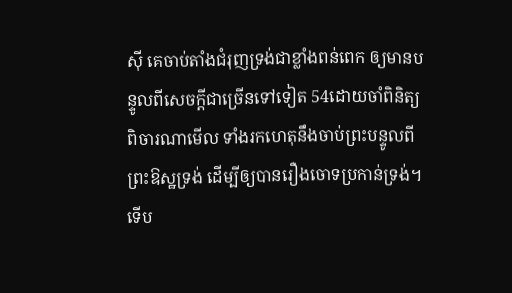ស៊ី គេចាប់តាំងជំរុញទ្រង់ជាខ្លាំងពន់ពេក ឲ្យមានបន្ទូលពីសេចក្ដីជាច្រើនទៅទៀត 54ដោយចាំពិនិត្យពិចារណាមើល ទាំងរកហេតុនឹងចាប់ព្រះបន្ទូលពីព្រះឱស្ឋទ្រង់ ដើម្បីឲ្យបានរឿងចោទប្រកាន់ទ្រង់។
ទើប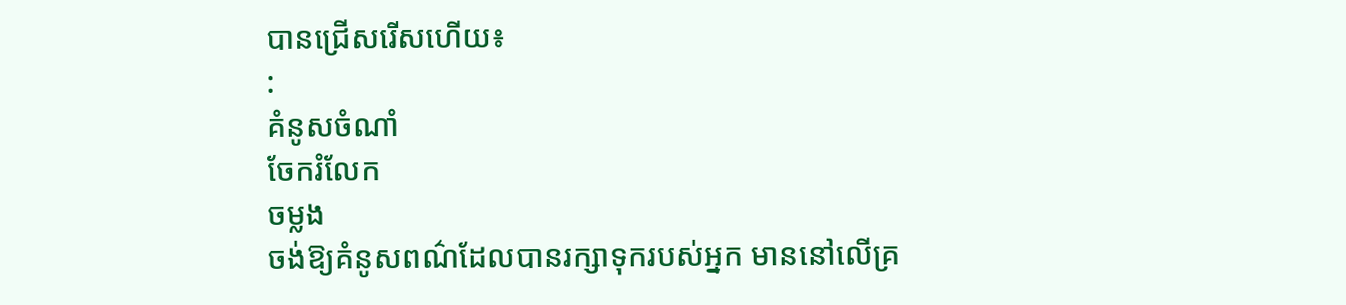បានជ្រើសរើសហើយ៖
:
គំនូសចំណាំ
ចែករំលែក
ចម្លង
ចង់ឱ្យគំនូសពណ៌ដែលបានរក្សាទុករបស់អ្នក មាននៅលើគ្រ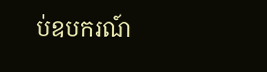ប់ឧបករណ៍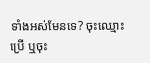ទាំងអស់មែនទេ? ចុះឈ្មោះប្រើ ឬចុះ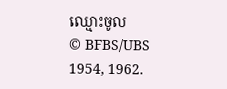ឈ្មោះចូល
© BFBS/UBS 1954, 1962.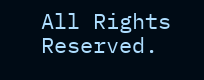All Rights Reserved.